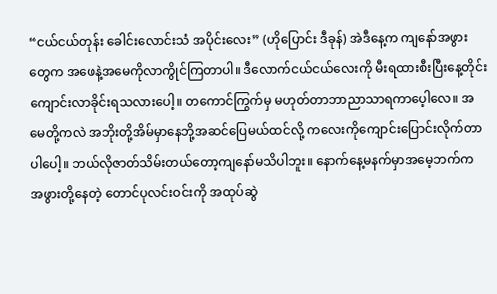“ငယ်ငယ်တုန်း ခေါင်းလောင်းသံ အပိုင်းလေး” (ဟိုပြောင်း ဒီခုန်) အဲဒီနေ့က ကျနော်အဖွားတွေက အဖေနဲ့အမေကိုလာကွိုင်ကြတာပါ။ ဒီလောက်ငယ်ငယ်လေးကို မီးရထားစီးပြီးနေ့တိုင်းကျောင်းလာခိုင်းရသလားပေါ့။ တကောင်ကြွက်မှ မဟုတ်တာဘာညာသာရကာပေ့ါလေ။ အမေတို့ကလဲ အဘိုးတို့အိမ်မှာနေဘို့အဆင်ပြေမယ်ထင်လို့ ကလေးကိုကျောင်းပြောင်းလိုက်တာပါပေါ့။ ဘယ်လိုဇာတ်သိမ်းတယ်တော့ကျနော်မသိပါဘူး။ နောက်နေ့မနက်မှာအမေ့ဘက်က အဖွားတို့နေတဲ့ တောင်ပုလင်းဝင်းကို အထုပ်ဆွဲ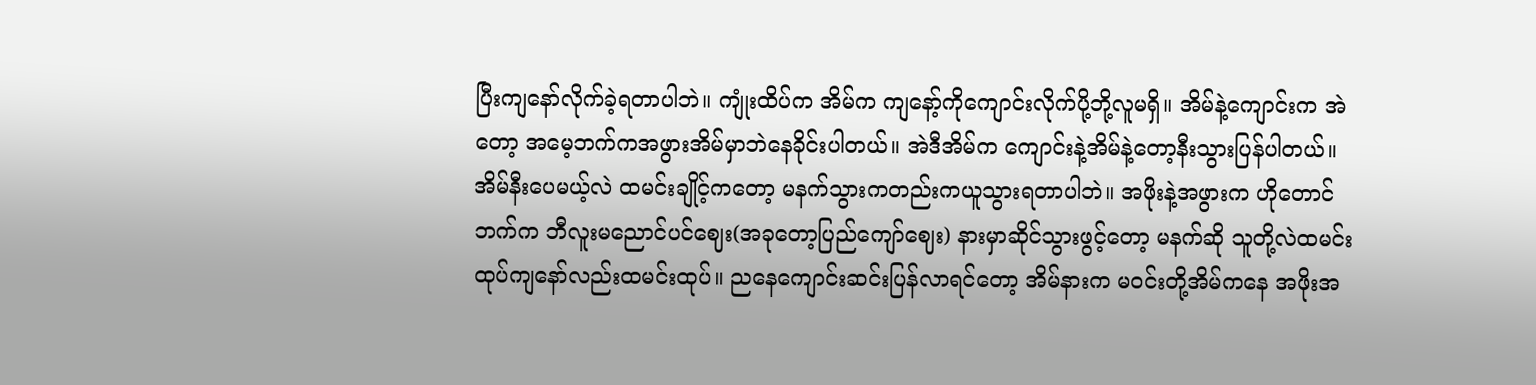ပြီးကျနော်လိုက်ခဲ့ရတာပါဘဲ။ ကျုံးထိပ်က အိမ်က ကျနော့်ကိုကျောင်းလိုက်ပို့ဘို့လူမရှိ။ အိမ်နဲ့ကျောင်းက အဲတော့ အမေ့ဘက်ကအဖွားအိမ်မှာဘဲနေခိုင်းပါတယ်။ အဲဒီအိမ်က ကျောင်းနဲ့အိမ်နဲ့တော့နီးသွားပြန်ပါတယ်။ အိမ်နီးပေမယ့်လဲ ထမင်းချိုင့်ကတော့ မနက်သွားကတည်းကယူသွားရတာပါဘဲ။ အဖိုးနဲ့အဖွားက ဟိုတောင်ဘက်က ဘီလူးမညောင်ပင်ဈေး(အခုတော့ပြည်ကျော်ဈေး) နားမှာဆိုင်သွားဖွင့်တော့ မနက်ဆို သူတို့လဲထမင်းထုပ်ကျနော်လည်းထမင်းထုပ်။ ညနေကျောင်းဆင်းပြန်လာရင်တော့ အိမ်နားက မဝင်းတို့အိမ်ကနေ အဖိုးအ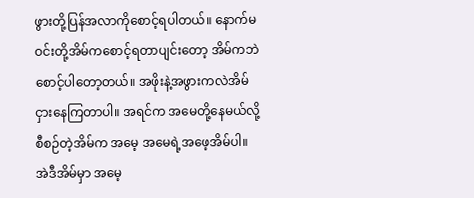ဖွားတို့ပြန်အလာကိုစောင့်ရပါတယ်။ နောက်မဝင်းတို့အိမ်ကစောင့်ရတာပျင်းတော့ အိမ်ကဘဲစောင့်ပါတော့တယ်။ အဖိုးနဲ့အဖွားကလဲအိမ်ငှားနေကြတာပါ။ အရင်က အမေတို့နေမယ်လို့စီစဉ်တဲ့အိမ်က အမေ့ အမေရဲ့အဖေ့အိမ်ပါ။ အဲဒီအိမ်မှာ အမေ့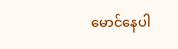မောင်နေပါ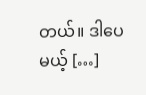တယ်။ ဒါပေမယ့် […]